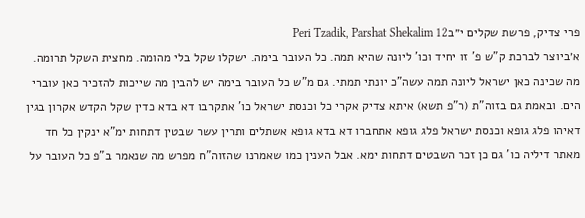פרי צדיק, פרשת שקלים י״בPeri Tzadik, Parshat Shekalim 12
א׳ביוצר לברכת ק"ש פ' זו יחיד וכו' ליונה שהיא תמה. כל העובר בימה. ישקלו שקל בלי מהומה. מחצית השקל תרומה. מה שכינה כאן ישראל ליונה תמה עשה"כ יונתי תמתי. גם מ"ש כל העובר בימה יש להבין מה שייכות להזכיר כאן עוברי הים. ובאמת גם בזוה"ת (ר"פ תשא) איתא צדיק אקרי כל וכנסת ישראל כו' אתקרבו דא בדא כדין שקל הקדש אקרון בגין דאיהו פלג גופא וכנסת ישראל פלג גופא אתחברו דא בדא גופא אשתלים ותרין עשר שבטין דתחות ימ"א ינקין כל חד מאתר דיליה כו' גם כן זכר השבטים דתחות ימא. אבל הענין כמו שאמרנו שהזוה"ח מפרש מה שנאמר ב"פ כל העובר על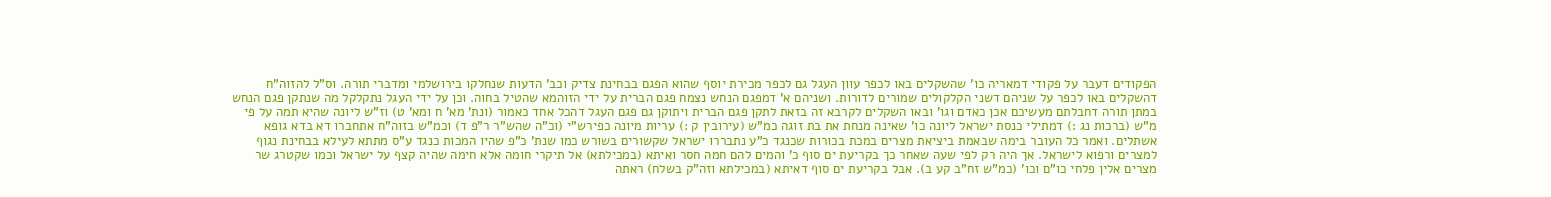הפקודים דעבר על פקודי דמאריה כו' שהשקלים באו לכפר עוון העגל גם לכפר מכירת יוסף שהוא הפגם בבחינת צדיק וכב' הדעות שנחלקו בירושלמי ומדברי תורה. וס"ל להזוה"ח דהשקלים באו לכפר על שניהם דשני הקלקולים שמורים לדורות. ושניהם א' דמפגם הנחש נצמח פגם הברית על ידי הזוהמא שהטיל בחוה. וכן על ידי העגל נתקלקל מה שנתקן פגם הנחש במתן תורה דחבלתם מעשיכם אכן כאדם וגו' ובאו השקלים לקרבא זה בזאת לתקן פגם הברית ויתוקן גם פגם העגל דהכל אחד כאמור (ונת' מא' ח ומא' ט) וז"ש ליונה שהיא תמה על פי מ"ש (ברכות נג :) דמתילי כנסת ישראל ליונה כו' שאינה מנחת את בת זוגה כמ"ש (עירובין ק :) עריות מיונה כפירש"י (וכ"ה שהש"ר ר"פ ד) וכמ"ש בזוה"ח אתחברו דא בדא גופא אשתלים. ואמר כל העובר בימה שבאמת ביציאת מצרים במכת בכורות שכנגד כ"ע נתבררו ישראל שקשורים בשורש כמו שנת' כ"פ שהיו המכות כנגד ע"ס מתתא לעילא בבחינת נגוף למצרים ורפוא לישראל. אך היה רק לפי שעה שאחר כך בקריעת ים סוף כ' והמים להם חמה חסר ואיתא (במכילתא) אל תיקרי חומה אלא חימה שהיה קצף על ישראל וכמו שקטרג שר מצרים אלין פלחי כו"ם וכו' (כמ"ש זח"ב קע ב). אבל בקריעת ים סוף דאיתא (במכילתא וזה"ק בשלח) ראתה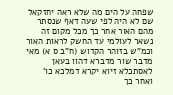שפחה על הים מה שלא ראה יחזקאל שם לא היה לפי שעה דאף שנסתר מהם האור אחר כך מכל מקום זה נשאר לעולמי עד החשק לראות האור וכמ"ש בזוהר הקדוש (ח"ב ס א) מאי מדבר שור מדברא דהוו בעאן לאסתכלא זיוא יקרא דמלכא כו' ואחר כך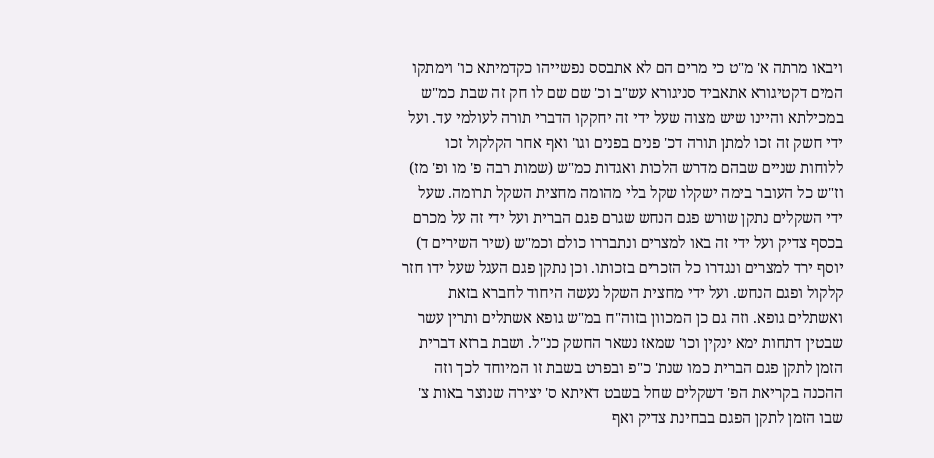ויבאו מרתה א' מ"ט כי מרים הם לא אתבסס נפשייהו כקדמיתא כו' וימתקו המים דקטיגורא אתאביד סניגורא עש"ב וכ' שם שם לו חק זה שבת כמ"ש במכילתא והיינו שיש מצוה שעל ידי זה יחקקו הדברי תורה לעולמי עד. ועל ידי חשק זה זכו למתן תורה דכ' פנים בפנים וגו' ואף אחר הקלקול זכו ללוחות שניים שבהם מדרש הלכות ואגדות כמ"ש (שמות רבה פ' מו ופ' מז) וז"ש כל העובר בימה ישקלו שקל בלי מהומה מחצית השקל תרומה. שעל ידי השקלים נתקן שורש פגם הנחש שגרם פגם הברית ועל ידי זה על מכרם בכסף צדיק ועל ידי זה באו למצרים ונתבררו כולם וכמ"ש (שיר השירים ד) יוסף ירד למצרים ונגדרו כל הזכרים בזכותו. וכן נתקן פגם העגל שעל ידו חזר קלקול ופגם הנחש. ועל ידי מחצית השקל נעשה היחוד לחברא בזאת ואשתלים גופא. וזה גם כן המכוון בזוה"ח במ"ש גופא אשתלים ותרין עשר שבטין דתחות ימא ינקין וכו' שמאז נשאר החשק כנ"ל. ושבת ברזא דברית הזמן לתקן פגם הברית כמו שנת' כ"פ ובפרט בשבת זו המיוחד לכך וזה ההכנה בקריאת הפ' דשקלים שחל בשבט דאיתא ס' יצירה שנוצר באות צ' שבו הזמן לתקן הפגם בבחינת צדיק ואף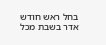בחל ראש חודש אדר בשבת מכל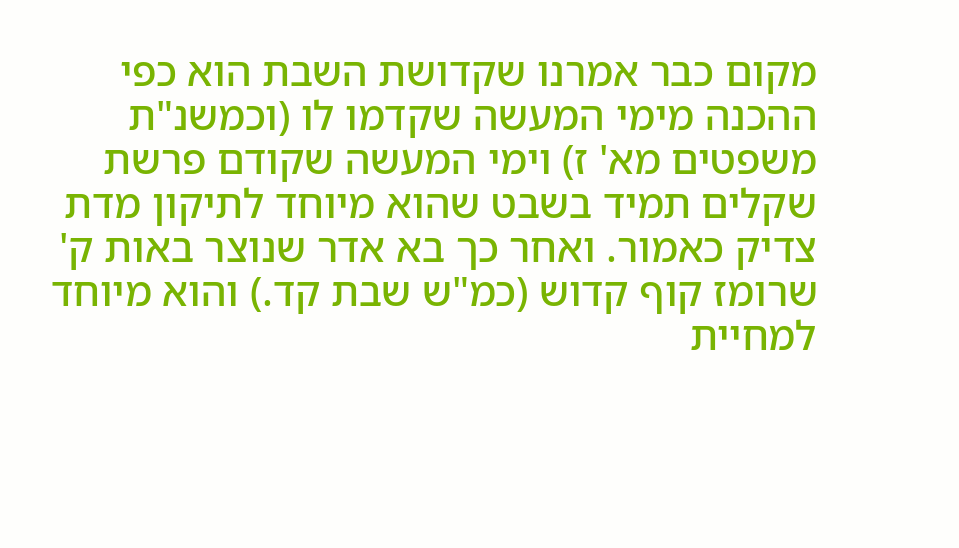מקום כבר אמרנו שקדושת השבת הוא כפי ההכנה מימי המעשה שקדמו לו (וכמשנ"ת משפטים מא' ז) וימי המעשה שקודם פרשת שקלים תמיד בשבט שהוא מיוחד לתיקון מדת צדיק כאמור. ואחר כך בא אדר שנוצר באות ק' שרומז קוף קדוש (כמ"ש שבת קד.) והוא מיוחד למחיית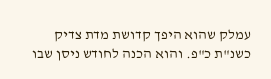עמלק שהוא היפך קדושת מדת צדיק כשנ"ת כ"פ. והוא הכנה לחודש ניסן שבו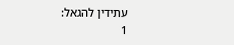עתידין להגאל:
1